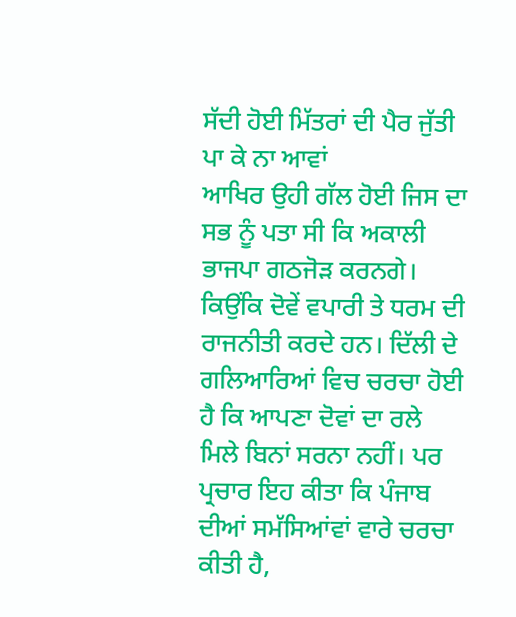ਸੱਦੀ ਹੋਈ ਮਿੱਤਰਾਂ ਦੀ ਪੈਰ ਜੁੱਤੀ ਪਾ ਕੇ ਨਾ ਆਵਾਂ
ਆਖਿਰ ਉਹੀ ਗੱਲ ਹੋਈ ਜਿਸ ਦਾ ਸਭ ਨੂੰ ਪਤਾ ਸੀ ਕਿ ਅਕਾਲੀ ਭਾਜਪਾ ਗਠਜੋੜ ਕਰਨਗੇ। ਕਿਉਂਕਿ ਦੋਵੇਂ ਵਪਾਰੀ ਤੇ ਧਰਮ ਦੀ ਰਾਜਨੀਤੀ ਕਰਦੇ ਹਨ। ਦਿੱਲੀ ਦੇ ਗਲਿਆਰਿਆਂ ਵਿਚ ਚਰਚਾ ਹੋਈ ਹੈ ਕਿ ਆਪਣਾ ਦੋਵਾਂ ਦਾ ਰਲੇ ਮਿਲੇ ਬਿਨਾਂ ਸਰਨਾ ਨਹੀਂ। ਪਰ ਪ੍ਰਚਾਰ ਇਹ ਕੀਤਾ ਕਿ ਪੰਜਾਬ ਦੀਆਂ ਸਮੱਸਿਆਂਵਾਂ ਵਾਰੇ ਚਰਚਾ ਕੀਤੀ ਹੈ,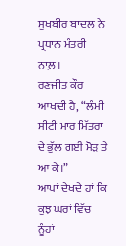ਸੁਖਬੀਰ ਬਾਦਲ ਨੇ ਪ੍ਰਧਾਨ ਮੰਤਰੀ ਨਾਲ਼।
ਰਣਜੀਤ ਕੌਰ ਆਖਦੀ ਹੈ, “ਲੰਮੀ ਸੀਟੀ ਮਾਰ ਮਿੱਤਰਾ ਦੇ ਭੁੱਲ ਗਈ ਮੋੜ ਤੇ ਆ ਕੇ।”
ਆਪਾਂ ਦੇਖਦੇ ਹਾਂ ਕਿ ਕੁਝ ਘਰਾਂ ਵਿੱਚ ਨੂੰਹਾਂ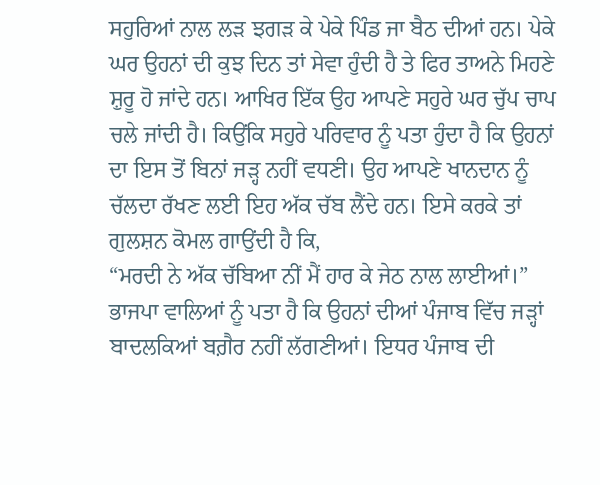ਸਹੁਰਿਆਂ ਨਾਲ ਲੜ ਝਗੜ ਕੇ ਪੇਕੇ ਪਿੰਡ ਜਾ ਬੈਠ ਦੀਆਂ ਹਨ। ਪੇਕੇ ਘਰ ਉਹਨਾਂ ਦੀ ਕੁਝ ਦਿਨ ਤਾਂ ਸੇਵਾ ਹੁੰਦੀ ਹੈ ਤੇ ਫਿਰ ਤਾਅਨੇ ਮਿਹਣੇ ਸ਼ੁਰੂ ਹੋ ਜਾਂਦੇ ਹਨ। ਆਖਿਰ ਇੱਕ ਉਹ ਆਪਣੇ ਸਹੁਰੇ ਘਰ ਚੁੱਪ ਚਾਪ ਚਲੇ ਜਾਂਦੀ ਹੈ। ਕਿਉਂਕਿ ਸਹੁਰੇ ਪਰਿਵਾਰ ਨੂੰ ਪਤਾ ਹੁੰਦਾ ਹੈ ਕਿ ਉਹਨਾਂ ਦਾ ਇਸ ਤੋਂ ਬਿਨਾਂ ਜੜ੍ਹ ਨਹੀਂ ਵਧਣੀ। ਉਹ ਆਪਣੇ ਖਾਨਦਾਨ ਨੂੰ ਚੱਲਦਾ ਰੱਖਣ ਲਈ ਇਹ ਅੱਕ ਚੱਬ ਲੈਂਦੇ ਹਨ। ਇਸੇ ਕਰਕੇ ਤਾਂ ਗੁਲਸ਼ਨ ਕੋਮਲ ਗਾਉਂਦੀ ਹੈ ਕਿ,
“ਮਰਦੀ ਨੇ ਅੱਕ ਚੱਬਿਆ ਨੀਂ ਮੈਂ ਹਾਰ ਕੇ ਜੇਠ ਨਾਲ ਲਾਈਆਂ।”
ਭਾਜਪਾ ਵਾਲਿਆਂ ਨੂੰ ਪਤਾ ਹੈ ਕਿ ਉਹਨਾਂ ਦੀਆਂ ਪੰਜਾਬ ਵਿੱਚ ਜੜ੍ਹਾਂ ਬਾਦਲਕਿਆਂ ਬਗ਼ੈਰ ਨਹੀਂ ਲੱਗਣੀਆਂ। ਇਧਰ ਪੰਜਾਬ ਦੀ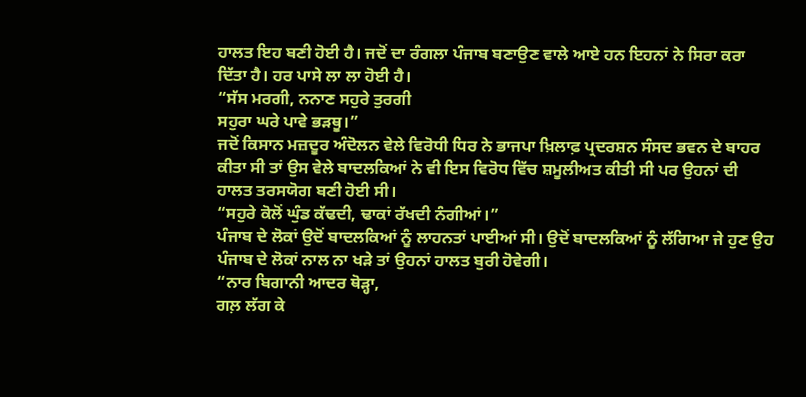ਹਾਲਤ ਇਹ ਬਣੀ ਹੋਈ ਹੈ। ਜਦੋਂ ਦਾ ਰੰਗਲਾ ਪੰਜਾਬ ਬਣਾਉਣ ਵਾਲੇ ਆਏ ਹਨ ਇਹਨਾਂ ਨੇ ਸਿਰਾ ਕਰਾ ਦਿੱਤਾ ਹੈ। ਹਰ ਪਾਸੇ ਲਾ ਲਾ ਹੋਈ ਹੈ।
“ਸੱਸ ਮਰਗੀ, ਨਨਾਣ ਸਹੁਰੇ ਤੁਰਗੀ
ਸਹੁਰਾ ਘਰੇ ਪਾਵੇ ਭੜਥੂ।”
ਜਦੋਂ ਕਿਸਾਨ ਮਜ਼ਦੂਰ ਅੰਦੋਲਨ ਵੇਲੇ ਵਿਰੋਧੀ ਧਿਰ ਨੇ ਭਾਜਪਾ ਖ਼ਿਲਾਫ਼ ਪ੍ਰਦਰਸ਼ਨ ਸੰਸਦ ਭਵਨ ਦੇ ਬਾਹਰ ਕੀਤਾ ਸੀ ਤਾਂ ਉਸ ਵੇਲੇ ਬਾਦਲਕਿਆਂ ਨੇ ਵੀ ਇਸ ਵਿਰੋਧ ਵਿੱਚ ਸ਼ਮੂਲੀਅਤ ਕੀਤੀ ਸੀ ਪਰ ਉਹਨਾਂ ਦੀ ਹਾਲਤ ਤਰਸਯੋਗ ਬਣੀ ਹੋਈ ਸੀ।
“ਸਹੁਰੇ ਕੋਲੋਂ ਘੁੰਡ ਕੱਢਦੀ, ਢਾਕਾਂ ਰੱਖਦੀ ਨੰਗੀਆਂ।”
ਪੰਜਾਬ ਦੇ ਲੋਕਾਂ ਉਦੋਂ ਬਾਦਲਕਿਆਂ ਨੂੰ ਲਾਹਨਤਾਂ ਪਾਈਆਂ ਸੀ। ਉਦੋਂ ਬਾਦਲਕਿਆਂ ਨੂੰ ਲੱਗਿਆ ਜੇ ਹੁਣ ਉਹ ਪੰਜਾਬ ਦੇ ਲੋਕਾਂ ਨਾਲ ਨਾ ਖੜੇ ਤਾਂ ਉਹਨਾਂ ਹਾਲਤ ਬੁਰੀ ਹੋਵੇਗੀ।
“ਨਾਰ ਬਿਗਾਨੀ ਆਦਰ ਥੋੜ੍ਹਾ,
ਗਲ਼ ਲੱਗ ਕੇ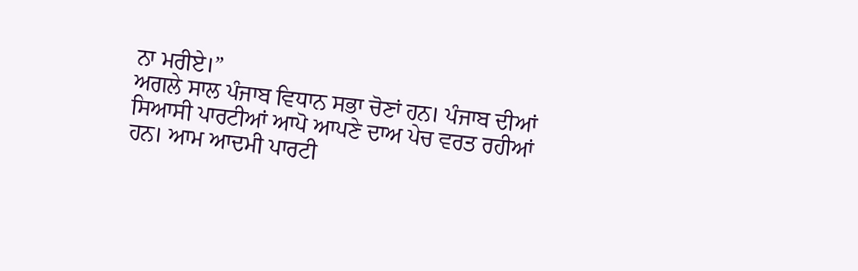ਨਾ ਮਰੀਏ।”
ਅਗਲੇ ਸਾਲ ਪੰਜਾਬ ਵਿਧਾਨ ਸਭਾ ਚੋਣਾਂ ਹਨ। ਪੰਜਾਬ ਦੀਆਂ ਸਿਆਸੀ ਪਾਰਟੀਆਂ ਆਪੋ ਆਪਣੇ ਦਾਅ ਪੇਚ ਵਰਤ ਰਹੀਆਂ ਹਨ। ਆਮ ਆਦਮੀ ਪਾਰਟੀ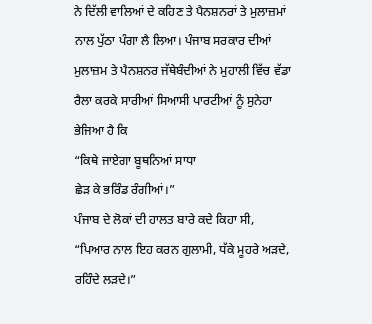ਨੇ ਦਿੱਲੀ ਵਾਲਿਆਂ ਦੇ ਕਹਿਣ ਤੇ ਪੈਨਸ਼ਨਰਾਂ ਤੇ ਮੁਲਾਜ਼ਮਾਂ ਨਾਲ ਪੁੱਠਾ ਪੰਗਾ ਲੈ ਲਿਆ। ਪੰਜਾਬ ਸਰਕਾਰ ਦੀਆਂ ਮੁਲਾਜ਼ਮ ਤੇ ਪੈਨਸ਼ਨਰ ਜੱਥੇਬੰਦੀਆਂ ਨੇ ਮੁਹਾਲੀ ਵਿੱਚ ਵੱਡਾ ਰੈਲਾ ਕਰਕੇ ਸਾਰੀਆਂ ਸਿਆਸੀ ਪਾਰਟੀਆਂ ਨੂੰ ਸੁਨੇਹਾ ਭੇਜਿਆ ਹੈ ਕਿ
“ਕਿਥੇ ਜਾਏਗਾ ਬੂਥਨਿਆਂ ਸਾਧਾ
ਛੇੜ ਕੇ ਭਰਿੰਡ ਰੰਗੀਆਂ।”
ਪੰਜਾਬ ਦੇ ਲੋਕਾਂ ਦੀ ਹਾਲਤ ਬਾਰੇ ਕਦੇ ਕਿਹਾ ਸੀ,
“ਪਿਆਰ ਨਾਲ ਇਹ ਕਰਨ ਗੁਲਾਮੀ, ਧੱਕੇ ਮੂਹਰੇ ਅੜਦੇ, ਰਹਿੰਦੇ ਲੜਦੇ।”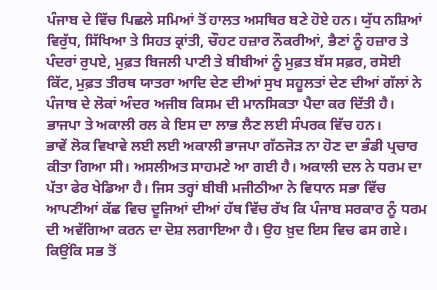ਪੰਜਾਬ ਦੇ ਵਿੱਚ ਪਿਛਲੇ ਸਮਿਆਂ ਤੋਂ ਹਾਲਤ ਅਸਥਿਰ ਬਣੇ ਹੋਏ ਹਨ। ਯੁੱਧ ਨਸ਼ਿਆਂ ਵਿਰੁੱਧ, ਸਿੱਖਿਆ ਤੇ ਸਿਹਤ ਕ੍ਰਾਂਤੀ, ਚੌਹਟ ਹਜ਼ਾਰ ਨੌਕਰੀਆਂ, ਭੈਣਾਂ ਨੂੰ ਹਜ਼ਾਰ ਤੇ ਪੰਦਰਾਂ ਰੁਪਏ, ਮੁਫ਼ਤ ਬਿਜਲੀ ਪਾਣੀ ਤੇ ਬੀਬੀਆਂ ਨੂੰ ਮੁਫ਼ਤ ਬੱਸ ਸਫ਼ਰ, ਰਸੋਈ ਕਿੱਟ, ਮੁਫ਼ਤ ਤੀਰਥ ਯਾਤਰਾ ਆਦਿ ਦੇਣ ਦੀਆਂ ਸੁਖ ਸਹੂਲਤਾਂ ਦੇਣ ਦੀਆਂ ਗੱਲਾਂ ਨੇ ਪੰਜਾਬ ਦੇ ਲੋਕਾਂ ਅੰਦਰ ਅਜੀਬ ਕਿਸਮ ਦੀ ਮਾਨਸਿਕਤਾ ਪੈਦਾ ਕਰ ਦਿੱਤੀ ਹੈ।
ਭਾਜਪਾ ਤੇ ਅਕਾਲੀ ਰਲ ਕੇ ਇਸ ਦਾ ਲਾਭ ਲੈਣ ਲਈ ਸੰਪਰਕ ਵਿੱਚ ਹਨ।
ਭਾਵੇਂ ਲੋਕ ਵਿਖਾਵੇ ਲਈ ਲਈ ਅਕਾਲੀ ਭਾਜਪਾ ਗੱਠਜੋੜ ਨਾ ਹੋਣ ਦਾ ਭੰਡੀ ਪ੍ਰਚਾਰ ਕੀਤਾ ਗਿਆ ਸੀ। ਅਸਲੀਅਤ ਸਾਹਮਣੇ ਆ ਗਈ ਹੈ। ਅਕਾਲੀ ਦਲ ਨੇ ਧਰਮ ਦਾ ਪੱਤਾ ਫੇਰ ਖੇਡਿਆ ਹੈ। ਜਿਸ ਤਰ੍ਹਾਂ ਬੀਬੀ ਮਜੀਠੀਆ ਨੇ ਵਿਧਾਨ ਸਭਾ ਵਿੱਚ ਆਪਣੀਆਂ ਕੱਛ ਵਿਚ ਦੂਜਿਆਂ ਦੀਆਂ ਹੱਥ ਵਿੱਚ ਰੱਖ ਕਿ ਪੰਜਾਬ ਸਰਕਾਰ ਨੂੰ ਧਰਮ ਦੀ ਅਵੱਗਿਆ ਕਰਨ ਦਾ ਦੋਸ਼ ਲਗਾਇਆ ਹੈ। ਉਹ ਖ਼ੁਦ ਇਸ ਵਿਚ ਫਸ ਗਏ। ਕਿਉਂਕਿ ਸਭ ਤੋਂ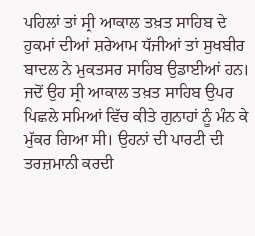ਪਹਿਲਾਂ ਤਾਂ ਸ੍ਰੀ ਆਕਾਲ ਤਖ਼ਤ ਸਾਹਿਬ ਦੇ ਹੁਕਮਾਂ ਦੀਆਂ ਸ਼ਰੇਆਮ ਧੱਜੀਆਂ ਤਾਂ ਸੁਖਬੀਰ ਬਾਦਲ ਨੇ ਮੁਕਤਸਰ ਸਾਹਿਬ ਉਡਾਈਆਂ ਹਨ। ਜਦੋਂ ਉਹ ਸ੍ਰੀ ਆਕਾਲ ਤਖ਼ਤ ਸਾਹਿਬ ਉਪਰ ਪਿਛਲੇ ਸਮਿਆਂ ਵਿੱਚ ਕੀਤੇ ਗੁਨਾਹਾਂ ਨੂੰ ਮੰਨ ਕੇ ਮੁੱਕਰ ਗਿਆ ਸੀ। ਉਹਨਾਂ ਦੀ ਪਾਰਟੀ ਦੀ ਤਰਜ਼ਮਾਨੀ ਕਰਦੀ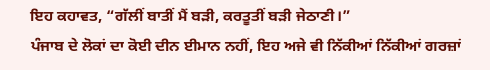ਇਹ ਕਹਾਵਤ, “ਗੱਲੀਂ ਬਾਤੀਂ ਮੈਂ ਬੜੀ, ਕਰਤੂਤੀਂ ਬੜੀ ਜੇਠਾਣੀ।”
ਪੰਜਾਬ ਦੇ ਲੋਕਾਂ ਦਾ ਕੋਈ ਦੀਨ ਈਮਾਨ ਨਹੀਂ, ਇਹ ਅਜੇ ਵੀ ਨਿੱਕੀਆਂ ਨਿੱਕੀਆਂ ਗਰਜ਼ਾਂ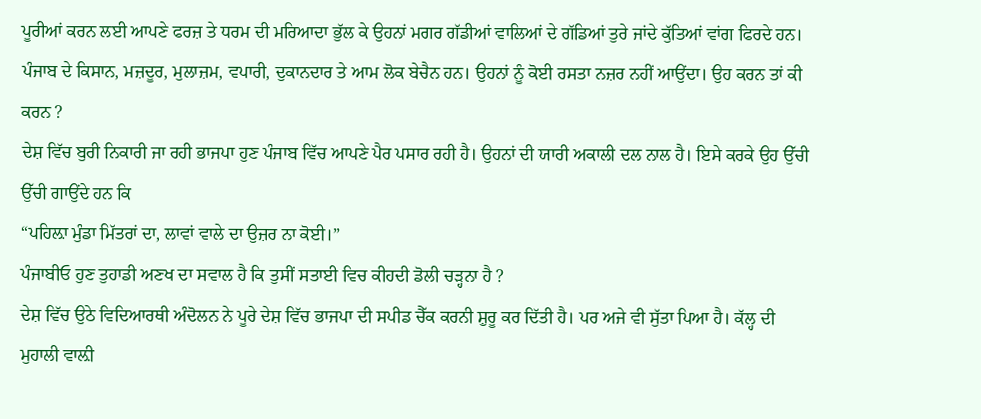ਪੂਰੀਆਂ ਕਰਨ ਲਈ ਆਪਣੇ ਫਰਜ਼ ਤੇ ਧਰਮ ਦੀ ਮਰਿਆਦਾ ਭੁੱਲ ਕੇ ਉਹਨਾਂ ਮਗਰ ਗੱਡੀਆਂ ਵਾਲਿਆਂ ਦੇ ਗੱਡਿਆਂ ਤੁਰੇ ਜਾਂਦੇ ਕੁੱਤਿਆਂ ਵਾਂਗ ਫਿਰਦੇ ਹਨ।
ਪੰਜਾਬ ਦੇ ਕਿਸਾਨ, ਮਜ਼ਦੂਰ, ਮੁਲਾਜ਼ਮ, ਵਪਾਰੀ, ਦੁਕਾਨਦਾਰ ਤੇ ਆਮ ਲੋਕ ਬੇਚੈਨ ਹਨ। ਉਹਨਾਂ ਨੂੰ ਕੋਈ ਰਸਤਾ ਨਜ਼ਰ ਨਹੀਂ ਆਉਂਦਾ। ਉਹ ਕਰਨ ਤਾਂ ਕੀ ਕਰਨ ?
ਦੇਸ਼ ਵਿੱਚ ਬੁਰੀ ਨਿਕਾਰੀ ਜਾ ਰਹੀ ਭਾਜਪਾ ਹੁਣ ਪੰਜਾਬ ਵਿੱਚ ਆਪਣੇ ਪੈਰ ਪਸਾਰ ਰਹੀ ਹੈ। ਉਹਨਾਂ ਦੀ ਯਾਰੀ ਅਕਾਲੀ ਦਲ ਨਾਲ ਹੈ। ਇਸੇ ਕਰਕੇ ਉਹ ਉੱਚੀ ਉੱਚੀ ਗਾਉਂਦੇ ਹਨ ਕਿ
“ਪਹਿਲ਼ਾ ਮੁੰਡਾ ਮਿੱਤਰਾਂ ਦਾ, ਲਾਵਾਂ ਵਾਲੇ ਦਾ ਉਜ਼ਰ ਨਾ ਕੋਈ।”
ਪੰਜਾਬੀਓ ਹੁਣ ਤੁਹਾਡੀ ਅਣਖ ਦਾ ਸਵਾਲ ਹੈ ਕਿ ਤੁਸੀਂ ਸਤਾਈ ਵਿਚ ਕੀਹਦੀ ਡੋਲੀ ਚੜ੍ਹਨਾ ਹੈ ?
ਦੇਸ਼ ਵਿੱਚ ਉਠੇ ਵਿਦਿਆਰਥੀ ਅੰਦੋਲਨ ਨੇ ਪੂਰੇ ਦੇਸ਼ ਵਿੱਚ ਭਾਜਪਾ ਦੀ ਸਪੀਡ ਚੈੱਕ ਕਰਨੀ ਸ਼ੁਰੂ ਕਰ ਦਿੱਤੀ ਹੈ। ਪਰ ਅਜੇ ਵੀ ਸੁੱਤਾ ਪਿਆ ਹੈ। ਕੱਲ੍ਹ ਦੀ ਮੁਹਾਲੀ ਵਾਲ਼ੀ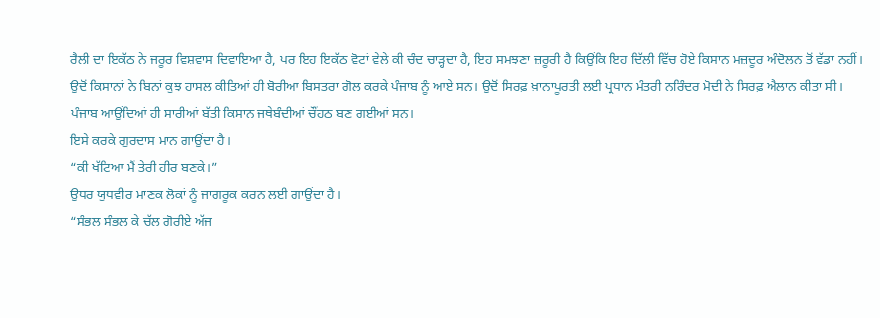ਰੈਲੀ ਦਾ ਇਕੱਠ ਨੇ ਜਰੂਰ ਵਿਸ਼ਵਾਸ ਦਿਵਾਇਆ ਹੈ, ਪਰ ਇਹ ਇਕੱਠ ਵੋਟਾਂ ਵੇਲੇ ਕੀ ਚੰਦ ਚਾੜ੍ਹਦਾ ਹੈ, ਇਹ ਸਮਝਣਾ ਜ਼ਰੂਰੀ ਹੈ ਕਿਉਂਕਿ ਇਹ ਦਿੱਲੀ ਵਿੱਚ ਹੋਏ ਕਿਸਾਨ ਮਜ਼ਦੂਰ ਅੰਦੋਲਨ ਤੋਂ ਵੱਡਾ ਨਹੀਂ। ਉਦੋਂ ਕਿਸਾਨਾਂ ਨੇ ਬਿਨਾਂ ਕੁਝ ਹਾਸਲ ਕੀਤਿਆਂ ਹੀ ਬੋਰੀਆ ਬਿਸਤਰਾ ਗੋਲ ਕਰਕੇ ਪੰਜਾਬ ਨੂੰ ਆਏ ਸਨ। ਉਦੋਂ ਸਿਰਫ਼ ਖ਼ਾਨਾਪੂਰਤੀ ਲਈ ਪ੍ਰਧਾਨ ਮੰਤਰੀ ਨਰਿੰਦਰ ਮੋਦੀ ਨੇ ਸਿਰਫ਼ ਐਲਾਨ ਕੀਤਾ ਸੀ।
ਪੰਜਾਬ ਆਉਂਦਿਆਂ ਹੀ ਸਾਰੀਆਂ ਬੱਤੀ ਕਿਸਾਨ ਜਥੇਬੰਦੀਆਂ ਚੌਂਹਠ ਬਣ ਗਈਆਂ ਸਨ।
ਇਸੇ ਕਰਕੇ ਗੁਰਦਾਸ ਮਾਨ ਗਾਉਂਦਾ ਹੈ।
“ਕੀ ਖੱਟਿਆ ਮੈਂ ਤੇਰੀ ਹੀਰ ਬਣਕੇ।”
ਉਧਰ ਯੁਧਵੀਰ ਮਾਣਕ ਲੋਕਾਂ ਨੂੰ ਜਾਗਰੂਕ ਕਰਨ ਲਈ ਗਾਉਂਦਾ ਹੈ।
“ਸੰਭਲ ਸੰਭਲ ਕੇ ਚੱਲ ਗੋਰੀਏ ਅੱਜ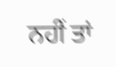ਨਹੀਂ ਤਾਂ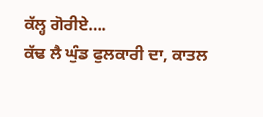ਕੱਲ੍ਹ ਗੋਰੀਏ….
ਕੱਢ ਲੈ ਘੁੰਡ ਫੁਲਕਾਰੀ ਦਾ, ਕਾਤਲ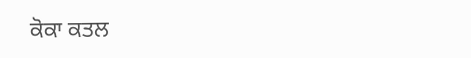ਕੋਕਾ ਕਤਲ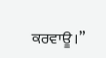ਕਰਵਾਊ।”